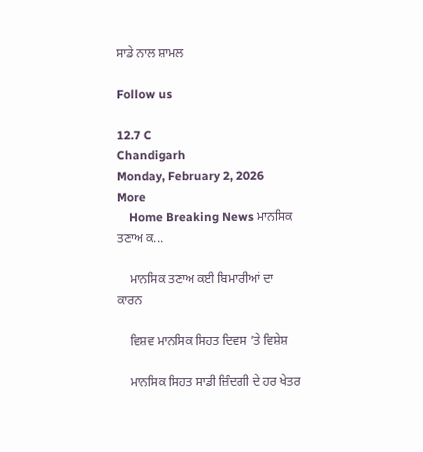ਸਾਡੇ ਨਾਲ ਸ਼ਾਮਲ

Follow us

12.7 C
Chandigarh
Monday, February 2, 2026
More
    Home Breaking News ਮਾਨਸਿਕ ਤਣਾਅ ਕ...

    ਮਾਨਸਿਕ ਤਣਾਅ ਕਈ ਬਿਮਾਰੀਆਂ ਦਾ ਕਾਰਨ

    ਵਿਸ਼ਵ ਮਾਨਸਿਕ ਸਿਹਤ ਦਿਵਸ ’ਤੇ ਵਿਸ਼ੇਸ਼

    ਮਾਨਸਿਕ ਸਿਹਤ ਸਾਡੀ ਜ਼ਿੰਦਗੀ ਦੇ ਹਰ ਖੇਤਰ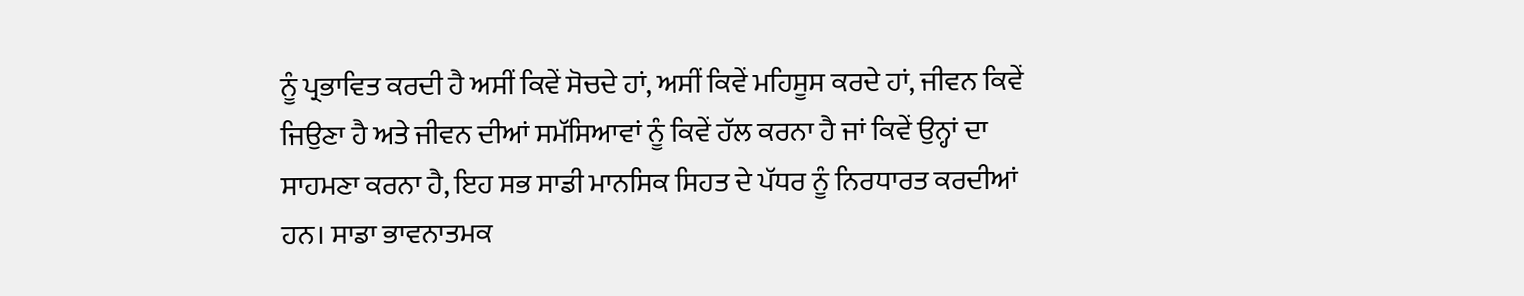ਨੂੰ ਪ੍ਰਭਾਵਿਤ ਕਰਦੀ ਹੈ ਅਸੀਂ ਕਿਵੇਂ ਸੋਚਦੇ ਹਾਂ, ਅਸੀਂ ਕਿਵੇਂ ਮਹਿਸੂਸ ਕਰਦੇ ਹਾਂ, ਜੀਵਨ ਕਿਵੇਂ ਜਿਉਣਾ ਹੈ ਅਤੇ ਜੀਵਨ ਦੀਆਂ ਸਮੱਸਿਆਵਾਂ ਨੂੰ ਕਿਵੇਂ ਹੱਲ ਕਰਨਾ ਹੈ ਜਾਂ ਕਿਵੇਂ ਉਨ੍ਹਾਂ ਦਾ ਸਾਹਮਣਾ ਕਰਨਾ ਹੈ, ਇਹ ਸਭ ਸਾਡੀ ਮਾਨਸਿਕ ਸਿਹਤ ਦੇ ਪੱਧਰ ਨੂੰ ਨਿਰਧਾਰਤ ਕਰਦੀਆਂ ਹਨ। ਸਾਡਾ ਭਾਵਨਾਤਮਕ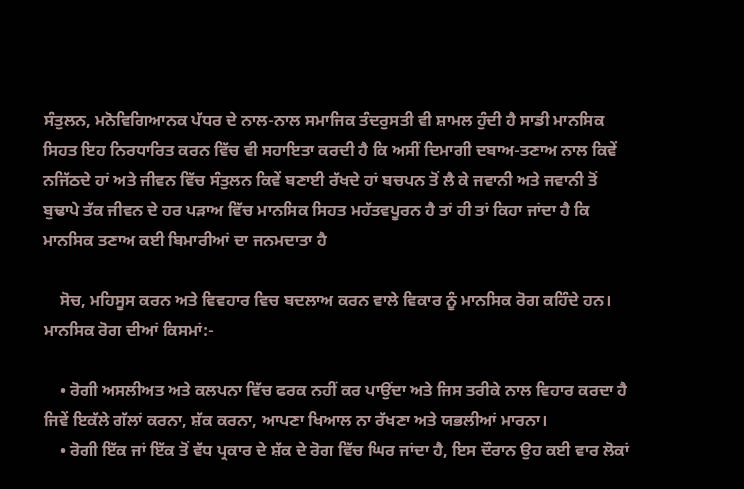ਸੰਤੁਲਨ, ਮਨੋਵਿਗਿਆਨਕ ਪੱਧਰ ਦੇ ਨਾਲ-ਨਾਲ ਸਮਾਜਿਕ ਤੰਦਰੁਸਤੀ ਵੀ ਸ਼ਾਮਲ ਹੁੰਦੀ ਹੈ ਸਾਡੀ ਮਾਨਸਿਕ ਸਿਹਤ ਇਹ ਨਿਰਧਾਰਿਤ ਕਰਨ ਵਿੱਚ ਵੀ ਸਹਾਇਤਾ ਕਰਦੀ ਹੈ ਕਿ ਅਸੀਂ ਦਿਮਾਗੀ ਦਬਾਅ-ਤਣਾਅ ਨਾਲ ਕਿਵੇਂ ਨਜਿੱਠਦੇ ਹਾਂ ਅਤੇ ਜੀਵਨ ਵਿੱਚ ਸੰਤੁਲਨ ਕਿਵੇਂ ਬਣਾਈ ਰੱਖਦੇ ਹਾਂ ਬਚਪਨ ਤੋਂ ਲੈ ਕੇ ਜਵਾਨੀ ਅਤੇ ਜਵਾਨੀ ਤੋਂ ਬੁਢਾਪੇ ਤੱਕ ਜੀਵਨ ਦੇ ਹਰ ਪੜਾਅ ਵਿੱਚ ਮਾਨਸਿਕ ਸਿਹਤ ਮਹੱਤਵਪੂਰਨ ਹੈ ਤਾਂ ਹੀ ਤਾਂ ਕਿਹਾ ਜਾਂਦਾ ਹੈ ਕਿ ਮਾਨਸਿਕ ਤਣਾਅ ਕਈ ਬਿਮਾਰੀਆਂ ਦਾ ਜਨਮਦਾਤਾ ਹੈ

    ਸੋਚ, ਮਹਿਸੂਸ ਕਰਨ ਅਤੇ ਵਿਵਹਾਰ ਵਿਚ ਬਦਲਾਅ ਕਰਨ ਵਾਲੇ ਵਿਕਾਰ ਨੂੰ ਮਾਨਸਿਕ ਰੋਗ ਕਹਿੰਦੇ ਹਨ। ਮਾਨਸਿਕ ਰੋਗ ਦੀਆਂ ਕਿਸਮਾਂ:-

    • ਰੋਗੀ ਅਸਲੀਅਤ ਅਤੇ ਕਲਪਨਾ ਵਿੱਚ ਫਰਕ ਨਹੀਂ ਕਰ ਪਾਉਂਦਾ ਅਤੇ ਜਿਸ ਤਰੀਕੇ ਨਾਲ ਵਿਹਾਰ ਕਰਦਾ ਹੈ ਜਿਵੇਂ ਇਕੱਲੇ ਗੱਲਾਂ ਕਰਨਾ, ਸ਼ੱਕ ਕਰਨਾ, ਆਪਣਾ ਖਿਆਲ ਨਾ ਰੱਖਣਾ ਅਤੇ ਯਭਲੀਆਂ ਮਾਰਨਾ।
    • ਰੋਗੀ ਇੱਕ ਜਾਂ ਇੱਕ ਤੋਂ ਵੱਧ ਪ੍ਰਕਾਰ ਦੇ ਸ਼ੱਕ ਦੇ ਰੋਗ ਵਿੱਚ ਘਿਰ ਜਾਂਦਾ ਹੈ, ਇਸ ਦੌਰਾਨ ਉਹ ਕਈ ਵਾਰ ਲੋਕਾਂ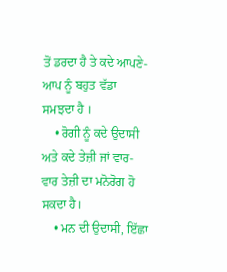ਤੋਂ ਡਰਦਾ ਹੈ ਤੇ ਕਦੇ ਆਪਣੇ-ਆਪ ਨੂੰ ਬਹੁਤ ਵੱਡਾ ਸਮਝਦਾ ਹੈ ।
    • ਰੋਗੀ ਨੂੰ ਕਦੇ ਉਦਾਸੀ ਅਤੇ ਕਦੇ ਤੇਜ਼ੀ ਜਾਂ ਵਾਰ-ਵਾਰ ਤੇਜ਼ੀ ਦਾ ਮਨੋਰੋਗ ਹੋ ਸਕਦਾ ਹੈ।
    • ਮਨ ਦੀ ਉਦਾਸੀ, ਇੱਛਾ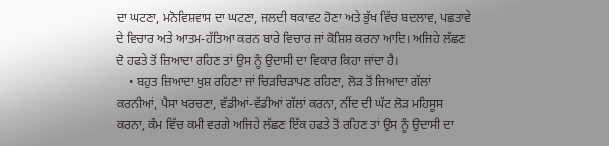ਦਾ ਘਟਣਾ, ਮਨੋਵਿਸ਼ਵਾਸ ਦਾ ਘਟਣਾ, ਜਲਦੀ ਥਕਾਵਟ ਹੋਣਾ ਅਤੇ ਭੁੱਖ ਵਿੱਚ ਬਦਲਾਵ, ਪਛਤਾਵੇ ਦੇ ਵਿਚਾਰ ਅਤੇ ਆਤਮ-ਹੱਤਿਆ ਕਰਨ ਬਾਰੇ ਵਿਚਾਰ ਜਾਂ ਕੋਸ਼ਿਸ਼ ਕਰਨਾ ਆਦਿ। ਅਜਿਹੇ ਲੱਛਣ ਦੋ ਹਫਤੇ ਤੋਂ ਜ਼ਿਆਦਾ ਰਹਿਣ ਤਾਂ ਉਸ ਨੂੰ ਉਦਾਸੀ ਦਾ ਵਿਕਾਰ ਕਿਹਾ ਜਾਂਦਾ ਹੈ।
    • ਬਹੁਤ ਜ਼ਿਆਦਾ ਖੁਸ਼ ਰਹਿਣਾ ਜਾਂ ਚਿੜਚਿੜਾਪਣ ਰਹਿਣਾ, ਲੋੜ ਤੋਂ ਜਿਆਦਾ ਗੱਲਾਂ ਕਰਨੀਆਂ, ਪੈਸਾ ਖਰਚਣਾ, ਵੱਡੀਆਂ-ਵੱਡੀਆਂ ਗੱਲਾਂ ਕਰਨਾ, ਨੀਂਦ ਦੀ ਘੱਟ ਲੋੜ ਮਹਿਸੂਸ ਕਰਨਾ, ਕੰਮ ਵਿੱਚ ਕਮੀ ਵਰਗੇ ਅਜਿਹੇ ਲੱਛਣ ਇੱਕ ਹਫਤੇ ਤੋਂ ਰਹਿਣ ਤਾਂ ਉਸ ਨੂੰ ਉਦਾਸੀ ਦਾ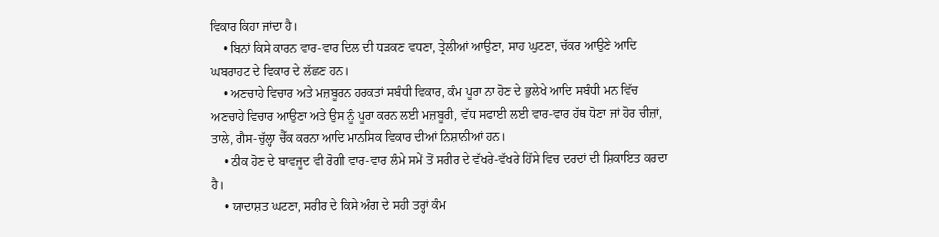ਵਿਕਾਰ ਕਿਹਾ ਜਾਂਦਾ ਹੈ।
    • ਬਿਨਾਂ ਕਿਸੇ ਕਾਰਨ ਵਾਰ-ਵਾਰ ਦਿਲ ਦੀ ਧੜਕਣ ਵਧਣਾ, ਤ੍ਰੇਲੀਆਂ ਆਉਣਾ, ਸਾਹ ਘੁਟਣਾ, ਚੱਕਰ ਆਉਣੇ ਆਦਿ ਘਬਰਾਹਟ ਦੇ ਵਿਕਾਰ ਦੇ ਲੱਛਣ ਹਨ।
    • ਅਣਚਾਹੇ ਵਿਚਾਰ ਅਤੇ ਮਜ਼ਬੂਰਨ ਹਰਕਤਾਂ ਸਬੰਧੀ ਵਿਕਾਰ, ਕੰਮ ਪੂਰਾ ਨਾ ਹੋਣ ਦੇ ਭੁਲੇਖੇ ਆਦਿ ਸਬੰਧੀ ਮਨ ਵਿੱਚ ਅਣਚਾਹੇ ਵਿਚਾਰ ਆਉਣਾ ਅਤੇ ਉਸ ਨੂੰ ਪੂਰਾ ਕਰਨ ਲਈ ਮਜ਼ਬੂਰੀ, ਵੱਧ ਸਫਾਈ ਲਈ ਵਾਰ-ਵਾਰ ਹੱਥ ਧੋਣਾ ਜਾਂ ਹੋਰ ਚੀਜ਼ਾਂ, ਤਾਲੇ, ਗੈਸ-ਚੁੱਲ੍ਹਾ ਚੈੱਕ ਕਰਨਾ ਆਦਿ ਮਾਨਸਿਕ ਵਿਕਾਰ ਦੀਆਂ ਨਿਸ਼ਾਨੀਆਂ ਹਨ।
    • ਠੀਕ ਹੋਣ ਦੇ ਬਾਵਜੂਦ ਵੀ ਰੋਗੀ ਵਾਰ-ਵਾਰ ਲੰਮੇ ਸਮੇਂ ਤੋਂ ਸਰੀਰ ਦੇ ਵੱਖਰੇ-ਵੱਖਰੇ ਹਿੱਸੇ ਵਿਚ ਦਰਦਾਂ ਦੀ ਸ਼ਿਕਾਇਤ ਕਰਦਾ ਹੈ।
    • ਯਾਦਾਸ਼ਤ ਘਟਣਾ, ਸਰੀਰ ਦੇ ਕਿਸੇ ਅੰਗ ਦੇ ਸਹੀ ਤਰ੍ਹਾਂ ਕੰਮ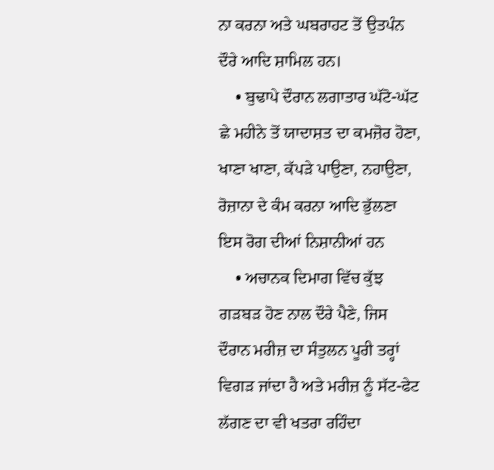ਨਾ ਕਰਨਾ ਅਤੇ ਘਬਰਾਹਟ ਤੋਂ ਉਤਪੰਨ ਦੌਰੇ ਆਦਿ ਸ਼ਾਮਿਲ ਹਨ।
    • ਬੁਢਾਪੇ ਦੌਰਾਨ ਲਗਾਤਾਰ ਘੱਟੋ-ਘੱਟ ਛੇ ਮਹੀਨੇ ਤੋਂ ਯਾਦਾਸ਼ਤ ਦਾ ਕਮਜ਼ੋਰ ਹੋਣਾ, ਖਾਣਾ ਖਾਣਾ, ਕੱਪੜੇ ਪਾਉਣਾ, ਨਹਾਉਣਾ, ਰੋਜ਼ਾਨਾ ਦੇ ਕੰਮ ਕਰਨਾ ਆਦਿ ਭੁੱਲਣਾ ਇਸ ਰੋਗ ਦੀਆਂ ਨਿਸ਼ਾਨੀਆਂ ਹਨ
    • ਅਚਾਨਕ ਦਿਮਾਗ ਵਿੱਚ ਕੁੱਝ ਗੜਬੜ ਹੋਣ ਨਾਲ ਦੌਰੇ ਪੈਣੇ, ਜਿਸ ਦੌਰਾਨ ਮਰੀਜ਼ ਦਾ ਸੰਤੁਲਨ ਪੂਰੀ ਤਰ੍ਹਾਂ ਵਿਗੜ ਜਾਂਦਾ ਹੈ ਅਤੇ ਮਰੀਜ਼ ਨੂੰ ਸੱਟ-ਫੇਟ ਲੱਗਣ ਦਾ ਵੀ ਖਤਰਾ ਰਹਿੰਦਾ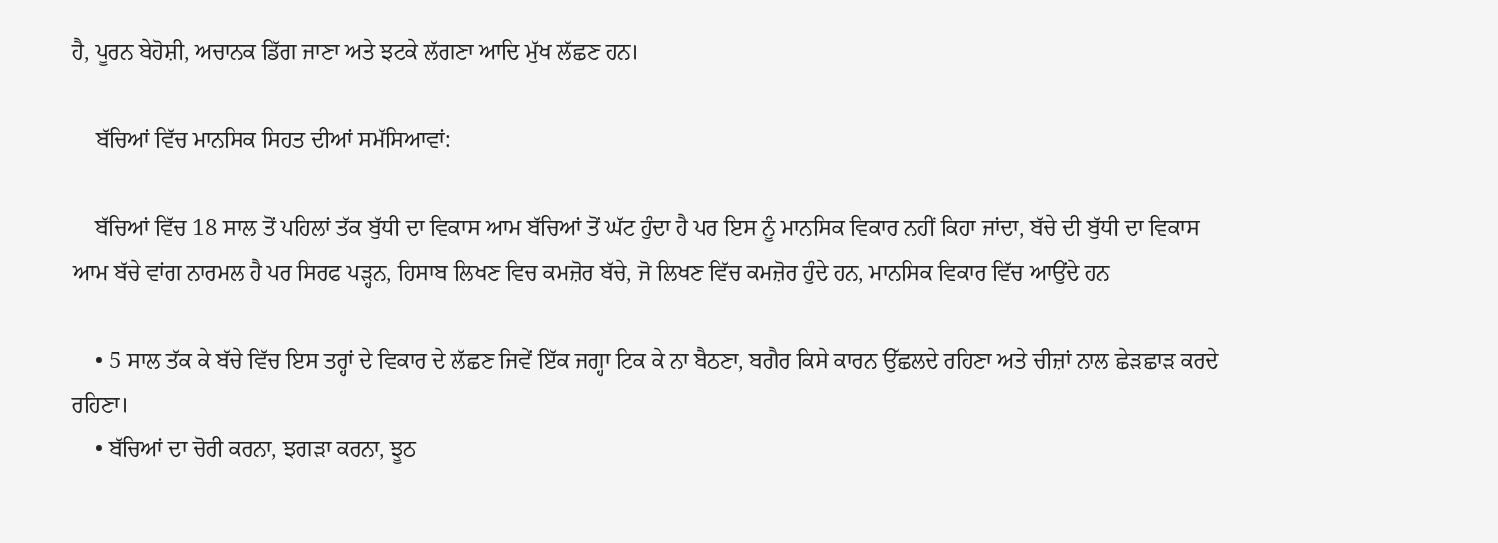ਹੈ, ਪੂਰਨ ਬੇਹੋਸ਼ੀ, ਅਚਾਨਕ ਡਿੱਗ ਜਾਣਾ ਅਤੇ ਝਟਕੇ ਲੱਗਣਾ ਆਦਿ ਮੁੱਖ ਲੱਛਣ ਹਨ।

    ਬੱਚਿਆਂ ਵਿੱਚ ਮਾਨਸਿਕ ਸਿਹਤ ਦੀਆਂ ਸਮੱਸਿਆਵਾਂ:

    ਬੱਚਿਆਂ ਵਿੱਚ 18 ਸਾਲ ਤੋਂ ਪਹਿਲਾਂ ਤੱਕ ਬੁੱਧੀ ਦਾ ਵਿਕਾਸ ਆਮ ਬੱਚਿਆਂ ਤੋਂ ਘੱਟ ਹੁੰਦਾ ਹੈ ਪਰ ਇਸ ਨੂੰ ਮਾਨਸਿਕ ਵਿਕਾਰ ਨਹੀਂ ਕਿਹਾ ਜਾਂਦਾ, ਬੱਚੇ ਦੀ ਬੁੱਧੀ ਦਾ ਵਿਕਾਸ ਆਮ ਬੱਚੇ ਵਾਂਗ ਨਾਰਮਲ ਹੈ ਪਰ ਸਿਰਫ ਪੜ੍ਹਨ, ਹਿਸਾਬ ਲਿਖਣ ਵਿਚ ਕਮਜ਼ੋਰ ਬੱਚੇ, ਜੋ ਲਿਖਣ ਵਿੱਚ ਕਮਜ਼ੋਰ ਹੁੰਦੇ ਹਨ, ਮਾਨਸਿਕ ਵਿਕਾਰ ਵਿੱਚ ਆਉਂਦੇ ਹਨ

    • 5 ਸਾਲ ਤੱਕ ਕੇ ਬੱਚੇ ਵਿੱਚ ਇਸ ਤਰ੍ਹਾਂ ਦੇ ਵਿਕਾਰ ਦੇ ਲੱਛਣ ਜਿਵੇਂ ਇੱਕ ਜਗ੍ਹਾ ਟਿਕ ਕੇ ਨਾ ਬੈਠਣਾ, ਬਗੈਰ ਕਿਸੇ ਕਾਰਨ ਉੱਛਲਦੇ ਰਹਿਣਾ ਅਤੇ ਚੀਜ਼ਾਂ ਨਾਲ ਛੇੜਛਾੜ ਕਰਦੇ ਰਹਿਣਾ।
    • ਬੱਚਿਆਂ ਦਾ ਚੋਰੀ ਕਰਨਾ, ਝਗੜਾ ਕਰਨਾ, ਝੂਠ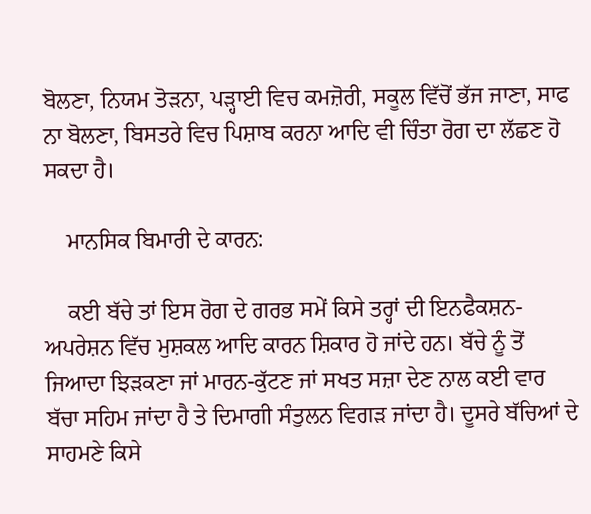ਬੋਲਣਾ, ਨਿਯਮ ਤੋੜਨਾ, ਪੜ੍ਹਾਈ ਵਿਚ ਕਮਜ਼ੋਰੀ, ਸਕੂਲ ਵਿੱਚੋਂ ਭੱਜ ਜਾਣਾ, ਸਾਫ ਨਾ ਬੋਲਣਾ, ਬਿਸਤਰੇ ਵਿਚ ਪਿਸ਼ਾਬ ਕਰਨਾ ਆਦਿ ਵੀ ਚਿੰਤਾ ਰੋਗ ਦਾ ਲੱਛਣ ਹੋ ਸਕਦਾ ਹੈ।

    ਮਾਨਸਿਕ ਬਿਮਾਰੀ ਦੇ ਕਾਰਨ:

    ਕਈ ਬੱਚੇ ਤਾਂ ਇਸ ਰੋਗ ਦੇ ਗਰਭ ਸਮੇਂ ਕਿਸੇ ਤਰ੍ਹਾਂ ਦੀ ਇਨਫੈਕਸ਼ਨ-ਅਪਰੇਸ਼ਨ ਵਿੱਚ ਮੁਸ਼ਕਲ ਆਦਿ ਕਾਰਨ ਸ਼ਿਕਾਰ ਹੋ ਜਾਂਦੇ ਹਨ। ਬੱਚੇ ਨੂੰ ਤੋਂ ਜਿਆਦਾ ਝਿੜਕਣਾ ਜਾਂ ਮਾਰਨ-ਕੁੱਟਣ ਜਾਂ ਸਖਤ ਸਜ਼ਾ ਦੇਣ ਨਾਲ ਕਈ ਵਾਰ ਬੱਚਾ ਸਹਿਮ ਜਾਂਦਾ ਹੈ ਤੇ ਦਿਮਾਗੀ ਸੰਤੁਲਨ ਵਿਗੜ ਜਾਂਦਾ ਹੈ। ਦੂਸਰੇ ਬੱਚਿਆਂ ਦੇ ਸਾਹਮਣੇ ਕਿਸੇ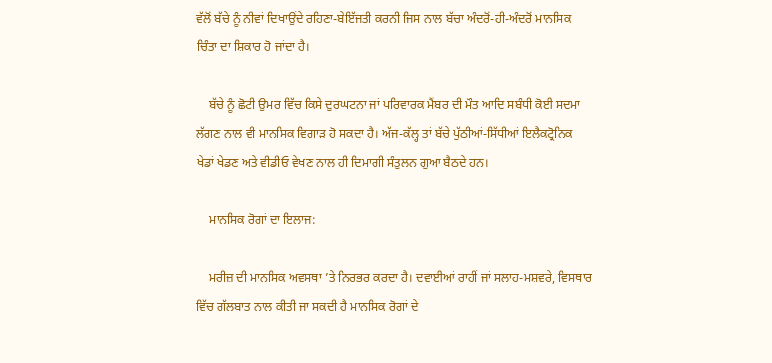ਵੱਲੋਂ ਬੱਚੇ ਨੂੰ ਨੀਵਾਂ ਦਿਖਾਉਂਦੇ ਰਹਿਣਾ-ਬੇਇੱਜਤੀ ਕਰਨੀ ਜਿਸ ਨਾਲ ਬੱਚਾ ਅੰਦਰੋਂ-ਹੀ-ਅੰਦਰੋਂ ਮਾਨਸਿਕ ਚਿੰਤਾ ਦਾ ਸ਼ਿਕਾਰ ਹੋ ਜਾਂਦਾ ਹੈ।

    ਬੱਚੇ ਨੂੰ ਛੋਟੀ ਉਮਰ ਵਿੱਚ ਕਿਸੇ ਦੁਰਘਟਨਾ ਜਾਂ ਪਰਿਵਾਰਕ ਮੈਂਬਰ ਦੀ ਮੌਤ ਆਦਿ ਸਬੰਧੀ ਕੋਈ ਸਦਮਾ ਲੱਗਣ ਨਾਲ ਵੀ ਮਾਨਸਿਕ ਵਿਗਾੜ ਹੋ ਸਕਦਾ ਹੈ। ਅੱਜ-ਕੱਲ੍ਹ ਤਾਂ ਬੱਚੇ ਪੁੱਠੀਆਂ-ਸਿੱਧੀਆਂ ਇਲੈਕਟ੍ਰੋਨਿਕ ਖੇਡਾਂ ਖੇਡਣ ਅਤੇ ਵੀਡੀਓ ਵੇਖਣ ਨਾਲ ਹੀ ਦਿਮਾਗੀ ਸੰਤੁਲਨ ਗੁਆ ਬੈਠਦੇ ਹਨ।

    ਮਾਨਸਿਕ ਰੋਗਾਂ ਦਾ ਇਲਾਜ:

    ਮਰੀਜ਼ ਦੀ ਮਾਨਸਿਕ ਅਵਸਥਾ ’ਤੇ ਨਿਰਭਰ ਕਰਦਾ ਹੈ। ਦਵਾਈਆਂ ਰਾਹੀਂ ਜਾਂ ਸਲਾਹ-ਮਸ਼ਵਰੇ, ਵਿਸਥਾਰ ਵਿੱਚ ਗੱਲਬਾਤ ਨਾਲ ਕੀਤੀ ਜਾ ਸਕਦੀ ਹੈ ਮਾਨਸਿਕ ਰੋਗਾਂ ਦੇ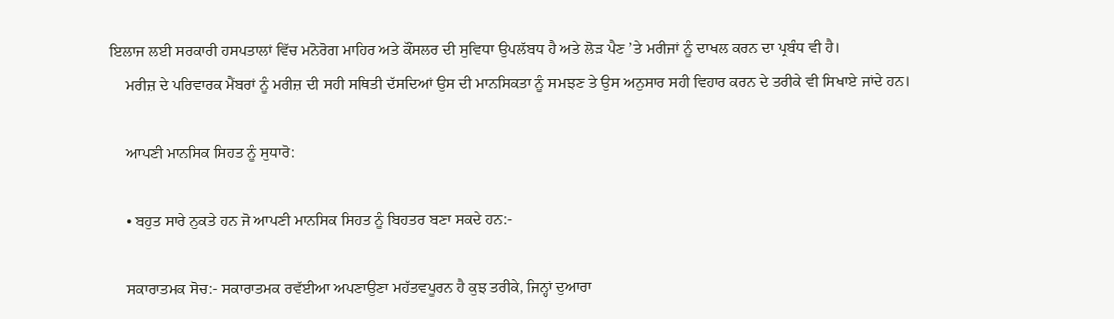ਇਲਾਜ ਲਈ ਸਰਕਾਰੀ ਹਸਪਤਾਲਾਂ ਵਿੱਚ ਮਨੋਰੋਗ ਮਾਹਿਰ ਅਤੇ ਕੌਂਸਲਰ ਦੀ ਸੁਵਿਧਾ ਉਪਲੱਬਧ ਹੈ ਅਤੇ ਲੋੜ ਪੈਣ ’ਤੇ ਮਰੀਜਾਂ ਨੂੰ ਦਾਖਲ ਕਰਨ ਦਾ ਪ੍ਰਬੰਧ ਵੀ ਹੈ।
    ਮਰੀਜ਼ ਦੇ ਪਰਿਵਾਰਕ ਮੈਂਬਰਾਂ ਨੂੰ ਮਰੀਜ਼ ਦੀ ਸਹੀ ਸਥਿਤੀ ਦੱਸਦਿਆਂ ਉਸ ਦੀ ਮਾਨਸਿਕਤਾ ਨੂੰ ਸਮਝਣ ਤੇ ਉਸ ਅਨੁਸਾਰ ਸਹੀ ਵਿਹਾਰ ਕਰਨ ਦੇ ਤਰੀਕੇ ਵੀ ਸਿਖਾਏ ਜਾਂਦੇ ਹਨ।

    ਆਪਣੀ ਮਾਨਸਿਕ ਸਿਹਤ ਨੂੰ ਸੁਧਾਰੋ:

    • ਬਹੁਤ ਸਾਰੇ ਨੁਕਤੇ ਹਨ ਜੋ ਆਪਣੀ ਮਾਨਸਿਕ ਸਿਹਤ ਨੂੰ ਬਿਹਤਰ ਬਣਾ ਸਕਦੇ ਹਨ:-

    ਸਕਾਰਾਤਮਕ ਸੋਚ:- ਸਕਾਰਾਤਮਕ ਰਵੱਈਆ ਅਪਣਾਉਣਾ ਮਹੱਤਵਪੂਰਨ ਹੈ ਕੁਝ ਤਰੀਕੇ, ਜਿਨ੍ਹਾਂ ਦੁਆਰਾ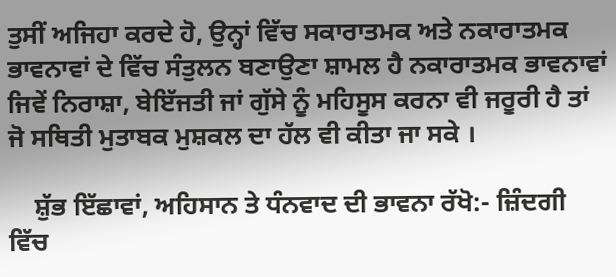ਤੁਸੀਂ ਅਜਿਹਾ ਕਰਦੇ ਹੋ, ਉਨ੍ਹਾਂ ਵਿੱਚ ਸਕਾਰਾਤਮਕ ਅਤੇ ਨਕਾਰਾਤਮਕ ਭਾਵਨਾਵਾਂ ਦੇ ਵਿੱਚ ਸੰਤੁਲਨ ਬਣਾਉਣਾ ਸ਼ਾਮਲ ਹੈ ਨਕਾਰਾਤਮਕ ਭਾਵਨਾਵਾਂ ਜਿਵੇਂ ਨਿਰਾਸ਼ਾ, ਬੇਇੱਜਤੀ ਜਾਂ ਗੁੱਸੇ ਨੂੰ ਮਹਿਸੂਸ ਕਰਨਾ ਵੀ ਜਰੂਰੀ ਹੈ ਤਾਂ ਜੋ ਸਥਿਤੀ ਮੁਤਾਬਕ ਮੁਸ਼ਕਲ ਦਾ ਹੱਲ ਵੀ ਕੀਤਾ ਜਾ ਸਕੇ ।

    ਸ਼ੁੱਭ ਇੱਛਾਵਾਂ, ਅਹਿਸਾਨ ਤੇ ਧੰਨਵਾਦ ਦੀ ਭਾਵਨਾ ਰੱਖੋ:- ਜ਼ਿੰਦਗੀ ਵਿੱਚ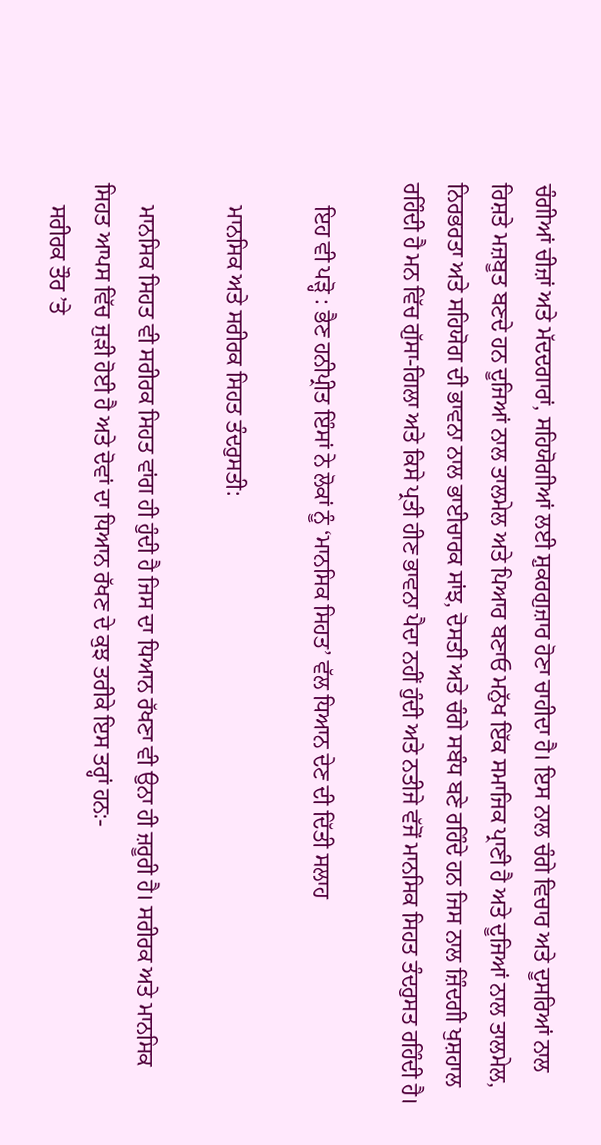ਚੰਗੀਆਂ ਚੀਜ਼ਾਂ ਅਤੇ ਮੱਦਦਗਾਰਾਂ, ਸਹਿਯੋਗੀਆਂ ਲਈ ਸ਼ੁਕਰਗੁਜ਼ਾਰ ਹੋਣਾ ਚਾਹੀਦਾ ਹੈ। ਇਸ ਨਾਲ ਚੰਗੇ ਵਿਚਾਰ ਅਤੇ ਦੂਸਰਿਆਂ ਨਾਲ ਰਿਸ਼ਤੇ ਮਜ਼ਬੂਤ ਬਣਦੇ ਹਨ ਦੂਜਿਆਂ ਨਾਲ ਤਾਲਮੇਲ ਅਤੇ ਪਿਆਰ ਬਣਾਓ ਮਨੁੱਖ ਇੱਕ ਸਮਾਜਿਕ ਪ੍ਰਾਣੀ ਹੈ ਅਤੇ ਦੂਜਿਆਂ ਨਾਲ ਤਾਲਮੇਲ, ਨਿਰਭਰਤਾ ਅਤੇ ਸਹਿਯੋਗ ਦੀ ਭਾਵਨਾ ਨਾਲ ਭਾਈਚਾਰਕ ਸਾਂਝ, ਦੋਸਤੀ ਅਤੇ ਚੰਗੇ ਸਬੰਧ ਬਣੇ ਰਹਿੰਦੇ ਹਨ ਜਿਸ ਨਾਲ ਜ਼ਿੰਦਗੀ ਖੁਸ਼ਹਾਲ ਰਹਿੰਦੀ ਹੈ ਮਨ ਵਿੱਚ ਗੁੱਸਾ-ਗਿਲਾ ਅਤੇ ਕਿਸੇ ਪ੍ਰਤੀ ਹੀਣ ਭਾਵਨਾ ਪੈਦਾ ਨਹੀਂ ਹੁੰਦੀ ਅਤੇ ਨਤੀਜੇ ਵੱਜੋਂ ਮਾਨਸਿਕ ਸਿਹਤ ਤੰਦਰੁਸਤ ਰਹਿੰਦੀ ਹੈ।

    ਇਹ ਵੀ ਪੜ੍ਹੋ : ਭੈਣ ਹਨੀਪ੍ਰੀਤ ਇੰਸਾਂ ਨੇ ਲੋਕਾਂ ਨੂੰ ‘ਮਾਨਸਿਕ ਸਿਹਤ’ ਵੱਲ ਧਿਆਨ ਦੇਣ ਦੀ ਦਿੱਤੀ ਸਲਾਹ

    ਮਾਨਸਿਕ ਅਤੇ ਸਰੀਰਕ ਸਿਹਤ ਤੰਦਰੁਸਤੀ:

    ਮਾਨਸਿਕ ਸਿਹਤ ਵੀ ਸਰੀਰਕ ਸਿਹਤ ਵਾਂਗ ਹੀ ਹੁੰਦੀ ਹੈ ਜਿਸ ਦਾ ਧਿਆਨ ਰੱਖਣਾ ਵੀ ਉਨਾ ਹੀ ਜ਼ਰੂਰੀ ਹੈ। ਸਰੀਰਕ ਅਤੇ ਮਾਨਸਿਕ ਸਿਹਤ ਆਪਸ ਵਿੱਚ ਜੁੜੀ ਹੋਈ ਹੈ ਅਤੇ ਦੋਵਾਂ ਦਾ ਧਿਆਨ ਰੱਖਣ ਦੇ ਕੁਝ ਤਰੀਕੇ ਇਸ ਤਰ੍ਹਾਂ ਹਨ:-
    ਸਰੀਰਕ ਤੌਰ ’ਤੇ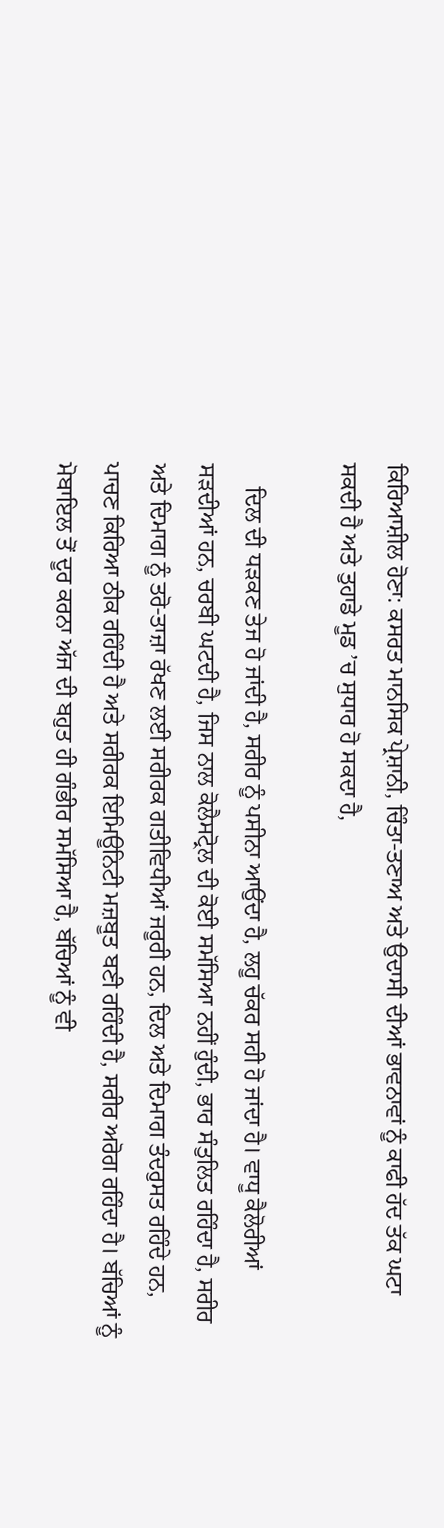ਕਿਰਿਆਸ਼ੀਲ ਹੋਣਾ: ਕਸਰਤ ਮਾਨਸਿਕ ਪ੍ਰੇਸ਼ਾਨੀ, ਚਿੰਤਾ-ਤਣਾਅ ਅਤੇ ਉਦਾਸੀ ਦੀਆਂ ਭਾਵਨਾਵਾਂ ਨੂੰ ਕਾਫੀ ਹੱਦ ਤੱਕ ਘਟਾ ਸਕਦੀ ਹੈ ਅਤੇ ਤੁਹਾਡੇ ਮੂਡ ’ਚ ਸੁਧਾਰ ਹੋ ਸਕਦਾ ਹੈ,

    ਦਿਲ ਦੀ ਧੜਕਣ ਤੇਜ ਹੋ ਜਾਂਦੀ ਹੈ, ਸਰੀਰ ਨੂੰ ਪਸੀਨਾ ਆਉਂਦਾ ਹੈ, ਲਹੂ ਚੱਕਰ ਸਹੀ ਹੋ ਜਾਂਦਾ ਹੈ। ਵਾਧੂ ਕੈਲੋਰੀਆਂ ਸੜਦੀਆਂ ਹਨ, ਚਰਬੀ ਘਟਦੀ ਹੈ, ਜਿਸ ਨਾਲ ਕੋਲੈਸਟ੍ਰੋਲ ਦੀ ਕੋਈ ਸਮੱਸਿਆ ਨਹੀਂ ਹੁੰਦੀ, ਭਾਰ ਸੰਤੁਲਿਤ ਰਹਿੰਦਾ ਹੈ, ਸਰੀਰ ਅਤੇ ਦਿਮਾਗ ਨੂੰ ਤਰੋ-ਤਾਜ਼ਾ ਰੱਖਣ ਲਈ ਸਰੀਰਕ ਗਤੀਵਿਧੀਆਂ ਜਰੂਰੀ ਹਨ, ਦਿਲ ਅਤੇ ਦਿਮਾਗ ਤੰਦਰੁਸਤ ਰਹਿੰਦੇ ਹਨ, ਪਾਚਣ ਕਿਰਿਆ ਠੀਕ ਰਹਿੰਦੀ ਹੈ ਅਤੇ ਸਰੀਰਕ ਇਮਿਊਨਿਟੀ ਮਜ਼ਬੂਤ ਬਣੀ ਰਹਿੰਦੀ ਹੈ, ਸਰੀਰ ਅਰੋਗ ਰਹਿੰਦਾ ਹੈ। ਬੱਚਿਆਂ ਨੂੰ ਮੋਬਾਇਲ ਤੋਂ ਦੂਰ ਕਰਨਾ ਅੱਜ ਦੀ ਬਹੁਤ ਹੀ ਗੰਭੀਰ ਸਮੱਸਿਆ ਹੈ, ਬੱਚਿਆਂ ਨੂੰ ਵੀ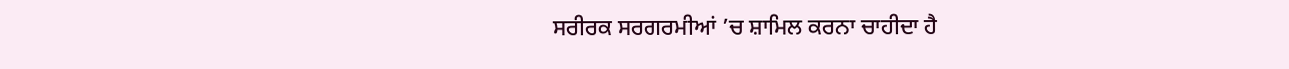ਸਰੀਰਕ ਸਰਗਰਮੀਆਂ ’ਚ ਸ਼ਾਮਿਲ ਕਰਨਾ ਚਾਹੀਦਾ ਹੈ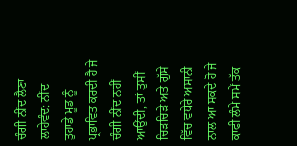ਚੰਗੀ ਨੀਂਦ ਲੈਣਾ ਲਾਹੇਵੰਦ: ਨੀਂਦ ਤੁਹਾਡੇ ਮੂਡ ਨੂੰ ਪ੍ਰਭਾਵਿਤ ਕਰਦੀ ਹੈ ਜੇ ਚੰਗੀ ਨੀਂਦ ਨਹੀਂ ਆਉਂਦੀ, ਤਾਂ ਤੁਸੀਂ ਚਿੜਚਿੜੇ ਅਤੇ ਗੁੱਸੇ ਵਿੱਚ ਵਧੇਰੇ ਅਸਾਨੀ ਨਾਲ ਆ ਸਕਦੇ ਹੋ ਜੇ ਕਾਫੀ ਲੰਮੇ ਸਮੇਂ ਤੱਕ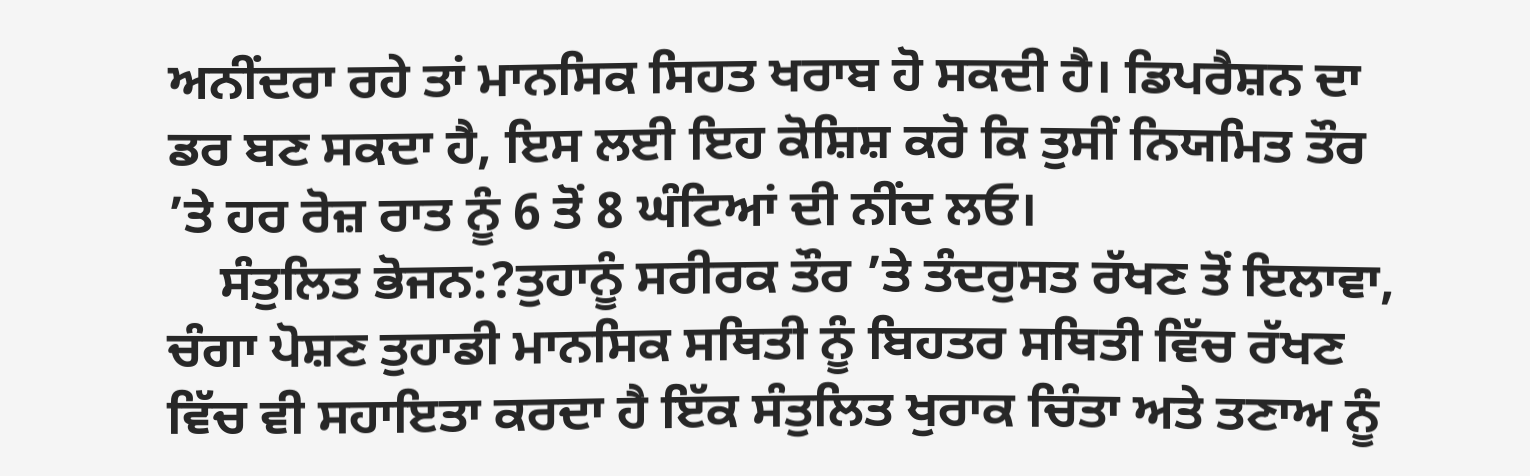ਅਨੀਂਦਰਾ ਰਹੇ ਤਾਂ ਮਾਨਸਿਕ ਸਿਹਤ ਖਰਾਬ ਹੋ ਸਕਦੀ ਹੈ। ਡਿਪਰੈਸ਼ਨ ਦਾ ਡਰ ਬਣ ਸਕਦਾ ਹੈ, ਇਸ ਲਈ ਇਹ ਕੋਸ਼ਿਸ਼ ਕਰੋ ਕਿ ਤੁਸੀਂ ਨਿਯਮਿਤ ਤੌਰ ’ਤੇ ਹਰ ਰੋਜ਼ ਰਾਤ ਨੂੰ 6 ਤੋਂ 8 ਘੰਟਿਆਂ ਦੀ ਨੀਂਦ ਲਓ।
    ਸੰਤੁਲਿਤ ਭੋਜਨ:?ਤੁਹਾਨੂੰ ਸਰੀਰਕ ਤੌਰ ’ਤੇ ਤੰਦਰੁਸਤ ਰੱਖਣ ਤੋਂ ਇਲਾਵਾ, ਚੰਗਾ ਪੋਸ਼ਣ ਤੁਹਾਡੀ ਮਾਨਸਿਕ ਸਥਿਤੀ ਨੂੰ ਬਿਹਤਰ ਸਥਿਤੀ ਵਿੱਚ ਰੱਖਣ ਵਿੱਚ ਵੀ ਸਹਾਇਤਾ ਕਰਦਾ ਹੈ ਇੱਕ ਸੰਤੁਲਿਤ ਖੁਰਾਕ ਚਿੰਤਾ ਅਤੇ ਤਣਾਅ ਨੂੰ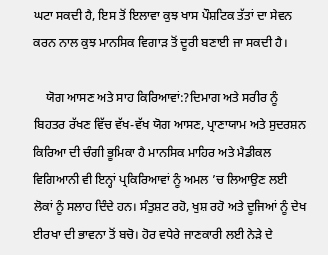ਘਟਾ ਸਕਦੀ ਹੈ, ਇਸ ਤੋਂ ਇਲਾਵਾ ਕੁਝ ਖਾਸ ਪੌਸ਼ਟਿਕ ਤੱਤਾਂ ਦਾ ਸੇਵਨ ਕਰਨ ਨਾਲ ਕੁਝ ਮਾਨਸਿਕ ਵਿਗਾੜ ਤੋਂ ਦੂਰੀ ਬਣਾਈ ਜਾ ਸਕਦੀ ਹੈ।

    ਯੋਗ ਆਸਣ ਅਤੇ ਸਾਹ ਕਿਰਿਆਵਾਂ:?ਦਿਮਾਗ ਅਤੇ ਸਰੀਰ ਨੂੰ ਬਿਹਤਰ ਰੱਖਣ ਵਿੱਚ ਵੱਖ-ਵੱਖ ਯੋਗ ਆਸਣ, ਪ੍ਰਾਣਾਯਾਮ ਅਤੇ ਸੁਦਰਸ਼ਨ ਕਿਰਿਆ ਦੀ ਚੰਗੀ ਭੂਮਿਕਾ ਹੈ ਮਾਨਸਿਕ ਮਾਹਿਰ ਅਤੇ ਮੈਡੀਕਲ ਵਿਗਿਆਨੀ ਵੀ ਇਨ੍ਹਾਂ ਪ੍ਰਕਿਰਿਆਵਾਂ ਨੂੰ ਅਮਲ ’ਚ ਲਿਆਉਣ ਲਈ ਲੋਕਾਂ ਨੂੰ ਸਲਾਹ ਦਿੰਦੇ ਹਨ। ਸੰਤੁਸ਼ਟ ਰਹੋ, ਖੁਸ਼ ਰਹੋ ਅਤੇ ਦੂਜਿਆਂ ਨੂੰ ਦੇਖ ਈਰਖਾ ਦੀ ਭਾਵਨਾ ਤੋਂ ਬਚੋ। ਹੋਰ ਵਧੇਰੇ ਜਾਣਕਾਰੀ ਲਈ ਨੇੜੇ ਦੇ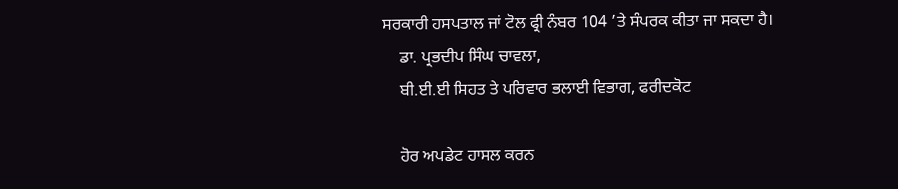ਸਰਕਾਰੀ ਹਸਪਤਾਲ ਜਾਂ ਟੋਲ ਫ੍ਰੀ ਨੰਬਰ 104 ’ਤੇ ਸੰਪਰਕ ਕੀਤਾ ਜਾ ਸਕਦਾ ਹੈ।
    ਡਾ. ਪ੍ਰਭਦੀਪ ਸਿੰਘ ਚਾਵਲਾ,
    ਬੀ.ਈ.ਈ ਸਿਹਤ ਤੇ ਪਰਿਵਾਰ ਭਲਾਈ ਵਿਭਾਗ, ਫਰੀਦਕੋਟ

    ਹੋਰ ਅਪਡੇਟ ਹਾਸਲ ਕਰਨ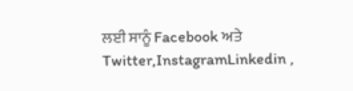ਲਈ ਸਾਨੂੰ Facebook ਅਤੇ Twitter,InstagramLinkedin ,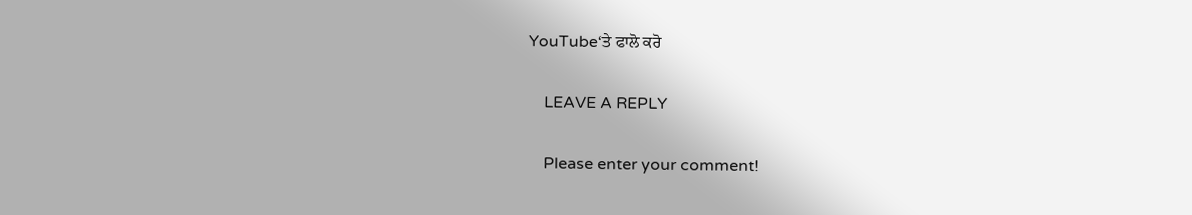YouTube‘ਤੇ ਫਾਲੋ ਕਰੋ

    LEAVE A REPLY

    Please enter your comment!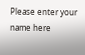Please enter your name here